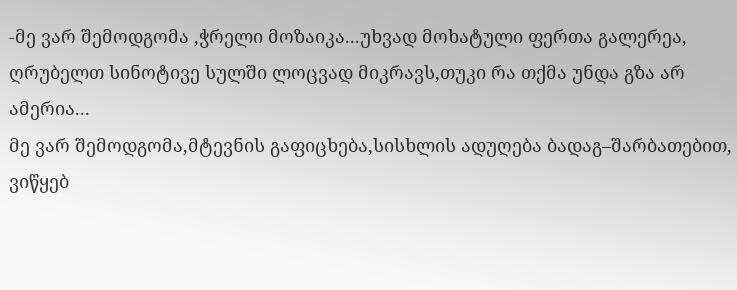-მე ვარ შემოდგომა ,ჭრელი მოზაიკა...უხვად მოხატული ფერთა გალერეა,
ღრუბელთ სინოტივე სულში ლოცვად მიკრავს,თუკი რა თქმა უნდა გზა არ ამერია...
მე ვარ შემოდგომა,მტევნის გაფიცხება,სისხლის ადუღება ბადაგ–შარბათებით,
ვიწყებ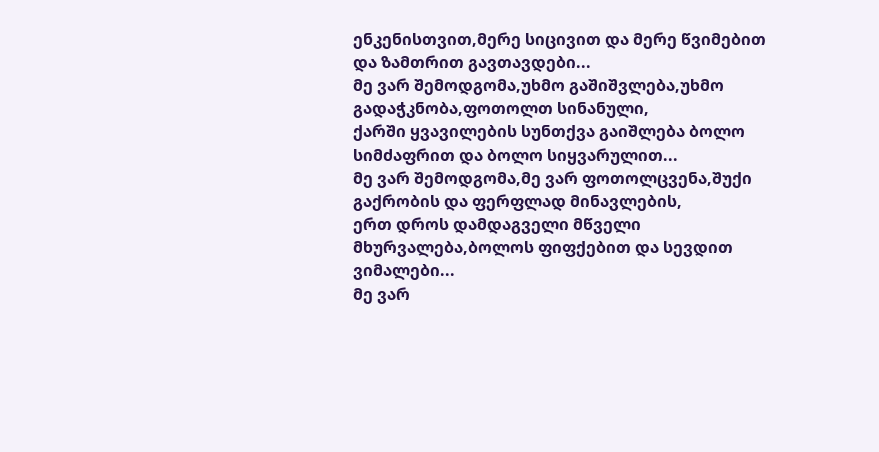ენკენისთვით,მერე სიცივით და მერე წვიმებით და ზამთრით გავთავდები...
მე ვარ შემოდგომა,უხმო გაშიშვლება,უხმო გადაჭკნობა,ფოთოლთ სინანული,
ქარში ყვავილების სუნთქვა გაიშლება ბოლო სიმძაფრით და ბოლო სიყვარულით...
მე ვარ შემოდგომა,მე ვარ ფოთოლცვენა,შუქი გაქრობის და ფერფლად მინავლების,
ერთ დროს დამდაგველი მწველი მხურვალება,ბოლოს ფიფქებით და სევდით ვიმალები...
მე ვარ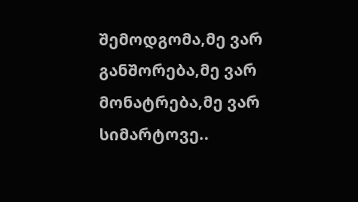შემოდგომა,მე ვარ განშორება,მე ვარ მონატრება,მე ვარ სიმარტოვე..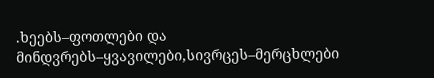.ხეებს–ფოთლები და მინდვრებს–ყვავილები,სივრცეს–მერცხლები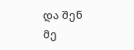და შენ მე